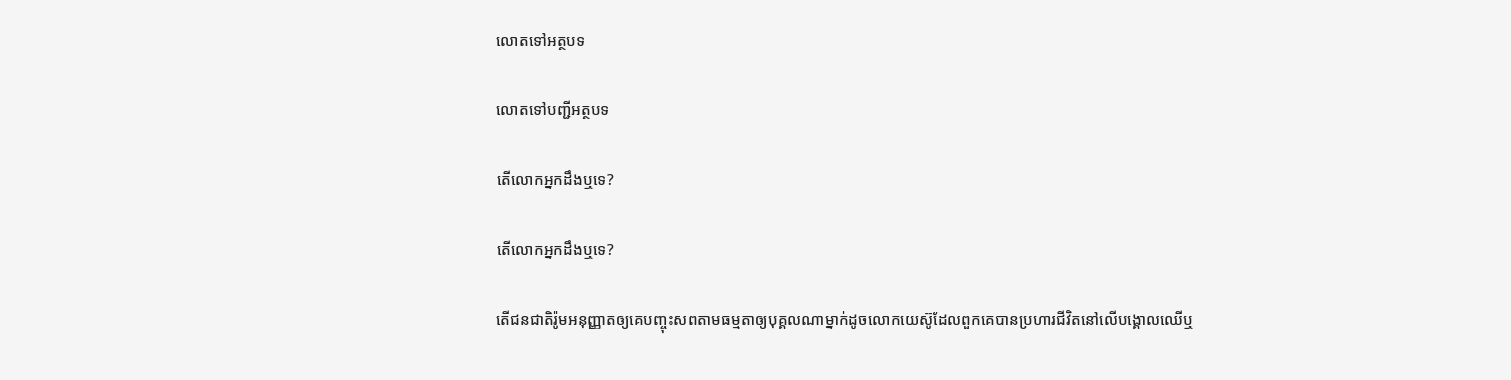លោតទៅអត្ថបទ

លោតទៅបញ្ជីអត្ថបទ

តើលោកអ្នកដឹងឬទេ?

តើលោកអ្នកដឹងឬទេ?

តើជនជាតិរ៉ូមអនុញ្ញាតឲ្យគេបញ្ចុះសពតាមធម្មតាឲ្យបុគ្គលណាម្នាក់ដូចលោកយេស៊ូដែលពួកគេបានប្រហារជីវិតនៅលើបង្គោលឈើឬ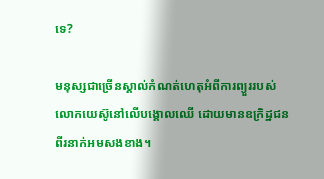ទេ?

មនុស្សជាច្រើនស្គាល់កំណត់ហេតុអំពីការព្យួររបស់លោកយេស៊ូនៅលើបង្គោលឈើ ដោយមានឧក្រិដ្ឋជនពីរនាក់អមសងខាង។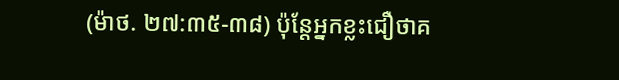(ម៉ាថ. ២៧:៣៥-៣៨) ប៉ុន្តែអ្នកខ្លះជឿថាគ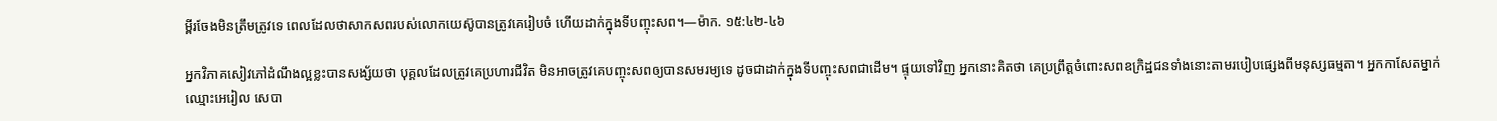ម្ពីរចែងមិនត្រឹមត្រូវទេ ពេលដែលថាសាកសពរបស់លោកយេស៊ូបានត្រូវគេរៀបចំ ហើយដាក់ក្នុងទីបញ្ចុះសព។—ម៉ាក. ១៥:៤២-៤៦

អ្នកវិភាគសៀវភៅដំណឹងល្អខ្លះបានសង្ស័យថា បុគ្គលដែលត្រូវគេប្រហារជីវិត មិនអាចត្រូវគេបញ្ចុះសពឲ្យបានសមរម្យទេ ដូចជាដាក់ក្នុងទីបញ្ចុះសពជាដើម។ ផ្ទុយទៅវិញ អ្នកនោះគិតថា គេប្រព្រឹត្តចំពោះសពឧក្រិដ្ឋជនទាំងនោះតាមរបៀបផ្សេងពីមនុស្សធម្មតា។ អ្នកកាសែតម្នាក់ឈ្មោះអេរៀល សេបា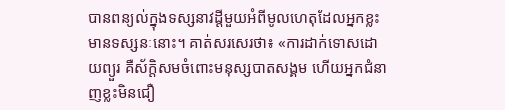បានពន្យល់ក្នុងទស្សនាវដ្ដីមួយអំពីមូលហេតុដែលអ្នកខ្លះមានទស្សនៈនោះ។ គាត់សរសេរថា៖ «ការដាក់ទោសដោយព្យួរ គឺស័ក្ដិសមចំពោះមនុស្សបាតសង្គម ហើយអ្នកជំនាញខ្លះមិនជឿ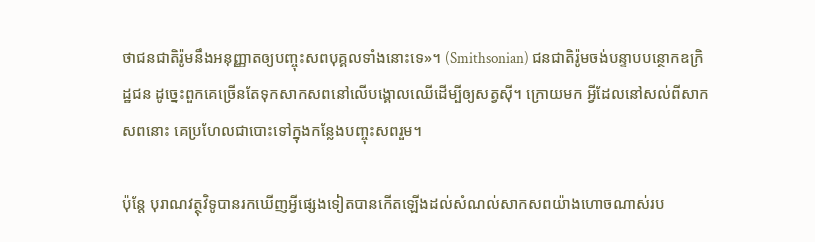ថាជនជាតិរ៉ូមនឹងអនុញ្ញាតឲ្យបញ្ចុះសពបុគ្គលទាំងនោះទេ»។ (Smithsonian) ជនជាតិរ៉ូមចង់បន្ទាបបន្ថោកឧក្រិដ្ឋជន ដូច្នេះពួកគេច្រើនតែទុកសាកសពនៅលើបង្គោលឈើដើម្បីឲ្យសត្វស៊ី។ ក្រោយមក អ្វីដែលនៅសល់ពីសាកសពនោះ គេប្រហែលជាបោះទៅក្នុងកន្លែងបញ្ចុះសពរួម។

ប៉ុន្តែ បុរាណវត្ថុវិទូបានរកឃើញអ្វីផ្សេងទៀតបានកើតឡើងដល់សំណល់សាកសពយ៉ាងហោចណាស់រប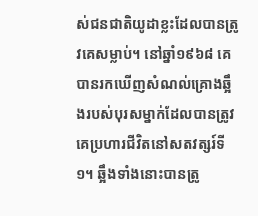ស់ជនជាតិយូដាខ្លះដែលបានត្រូវគេសម្លាប់។ នៅឆ្នាំ១៩៦៨ គេបានរកឃើញសំណល់គ្រោងឆ្អឹងរបស់បុរសម្នាក់ដែលបានត្រូវគេប្រហារជីវិតនៅសតវត្សរ៍ទី១។ ឆ្អឹងទាំងនោះបានត្រូ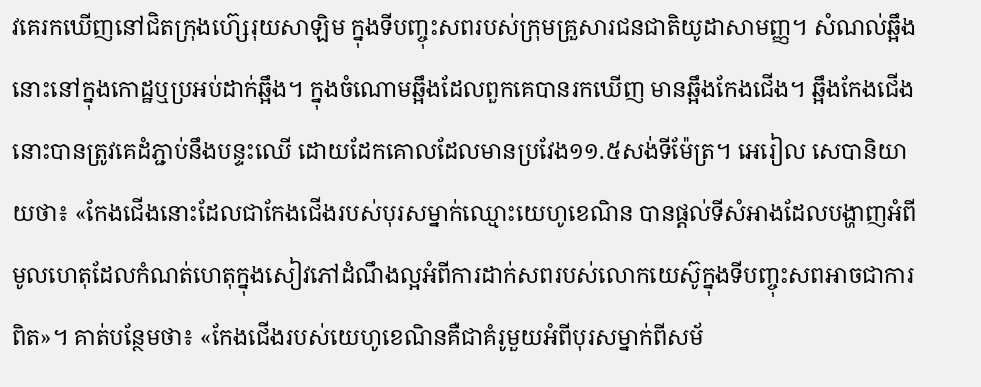វគេរកឃើញនៅជិតក្រុងហ៊្សេរុយសាឡិម ក្នុងទីបញ្ចុះសពរបស់ក្រុមគ្រួសារជនជាតិយូដាសាមញ្ញ។ សំណល់ឆ្អឹងនោះនៅក្នុងកោដ្ឋឬប្រអប់ដាក់ឆ្អឹង។ ក្នុងចំណោមឆ្អឹងដែលពួកគេបានរកឃើញ មានឆ្អឹងកែងជើង។ ឆ្អឹងកែងជើងនោះបានត្រូវគេដំភ្ជាប់នឹងបន្ទះឈើ ដោយដែកគោលដែលមានប្រវែង១១.៥សង់ទីម៉ែត្រ។ អេរៀល សេបានិយាយថា៖ «កែងជើងនោះដែលជាកែងជើងរបស់បុរសម្នាក់ឈ្មោះយេហូខេណិន បានផ្ដល់ទីសំអាងដែលបង្ហាញអំពីមូលហេតុដែលកំណត់ហេតុក្នុងសៀវភៅដំណឹងល្អអំពីការដាក់សពរបស់លោកយេស៊ូក្នុងទីបញ្ចុះសពអាចជាការពិត»។ គាត់បន្ថែមថា៖ «កែងជើងរបស់យេហូខេណិនគឺជាគំរូមួយអំពីបុរសម្នាក់ពីសម័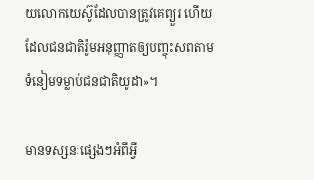យលោកយេស៊ូដែលបានត្រូវគេព្យួរ ហើយដែលជនជាតិរ៉ូមអនុញ្ញាតឲ្យបញ្ចុះសពតាមទំនៀមទម្លាប់ជនជាតិយូដា»។

មានទស្សនៈផ្សេងៗអំពីអ្វី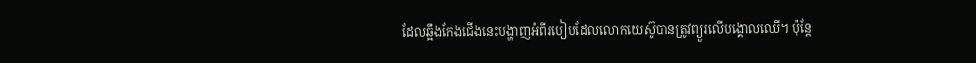ដែលឆ្អឹងកែងជើងនេះបង្ហាញអំពីរបៀបដែលលោកយេស៊ូបានត្រូវព្យួរលើបង្គោលឈើ។ ប៉ុន្តែ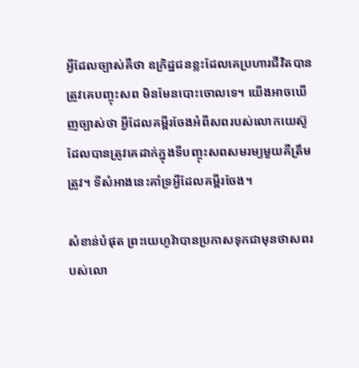អ្វីដែលច្បាស់គឺថា ឧក្រិដ្ឋជនខ្លះដែលគេប្រហារជីវិតបានត្រូវគេបញ្ចុះសព មិនមែនបោះចោលទេ។ យើងអាចឃើញច្បាស់ថា អ្វីដែលគម្ពីរចែងអំពីសពរបស់លោកយេស៊ូដែលបានត្រូវគេដាក់ក្នុងទីបញ្ចុះសពសមរម្យមួយគឺត្រឹមត្រូវ។ ទីសំអាងនេះគាំទ្រអ្វីដែលគម្ពីរចែង។

សំខាន់បំផុត ព្រះយេហូវ៉ាបានប្រកាសទុកជាមុនថាសពរបស់លោ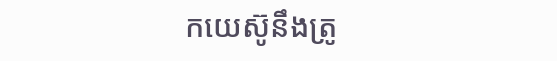កយេស៊ូនឹងត្រូ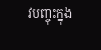វបញ្ចុះក្នុង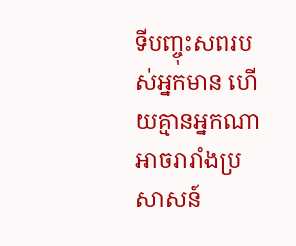ទីបញ្ចុះសពរបស់អ្នកមាន ហើយគ្មានអ្នកណាអាចរារាំងប្រសាសន៍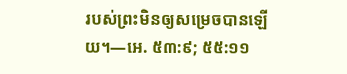របស់ព្រះមិនឲ្យសម្រេចបានឡើយ។—អេ. ៥៣:៩; ៥៥:១១